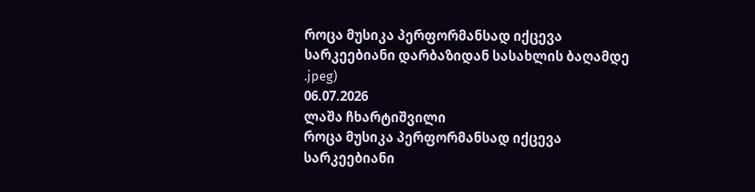როცა მუსიკა პერფორმანსად იქცევა
სარკეებიანი დარბაზიდან სასახლის ბაღამდე
.jpeg)
06.07.2026
ლაშა ჩხარტიშვილი
როცა მუსიკა პერფორმანსად იქცევა
სარკეებიანი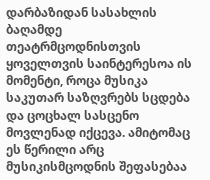დარბაზიდან სასახლის ბაღამდე
თეატრმცოდნისთვის ყოველთვის საინტერესოა ის მომენტი, როცა მუსიკა საკუთარ საზღვრებს სცდება და ცოცხალ სასცენო მოვლენად იქცევა. ამიტომაც ეს წერილი არც მუსიკისმცოდნის შეფასებაა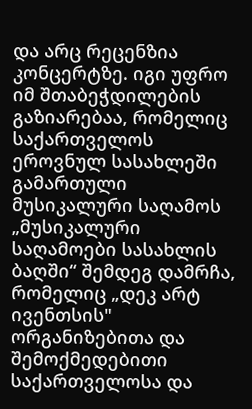და არც რეცენზია კონცერტზე. იგი უფრო იმ შთაბეჭდილების გაზიარებაა, რომელიც საქართველოს ეროვნულ სასახლეში გამართული მუსიკალური საღამოს „მუსიკალური საღამოები სასახლის ბაღში“ შემდეგ დამრჩა, რომელიც „დეკ არტ ივენთსის" ორგანიზებითა და შემოქმედებითი საქართველოსა და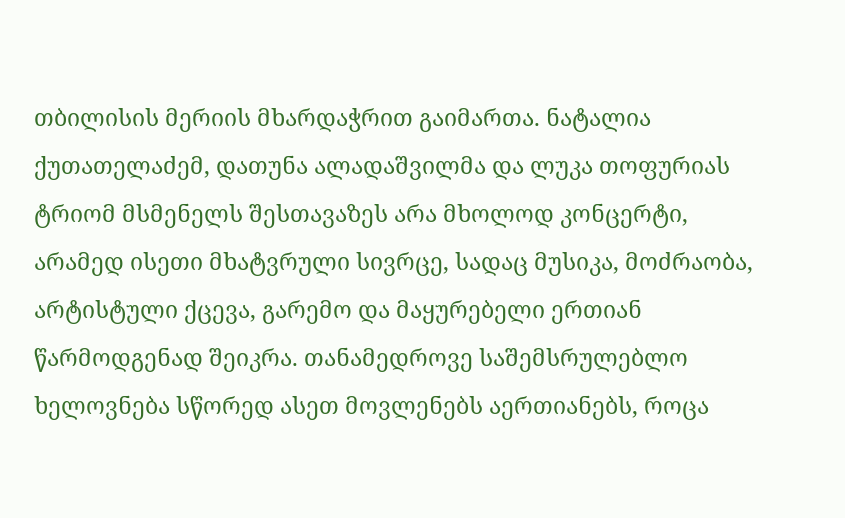თბილისის მერიის მხარდაჭრით გაიმართა. ნატალია ქუთათელაძემ, დათუნა ალადაშვილმა და ლუკა თოფურიას ტრიომ მსმენელს შესთავაზეს არა მხოლოდ კონცერტი, არამედ ისეთი მხატვრული სივრცე, სადაც მუსიკა, მოძრაობა, არტისტული ქცევა, გარემო და მაყურებელი ერთიან წარმოდგენად შეიკრა. თანამედროვე საშემსრულებლო ხელოვნება სწორედ ასეთ მოვლენებს აერთიანებს, როცა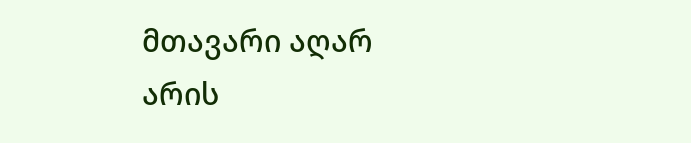მთავარი აღარ არის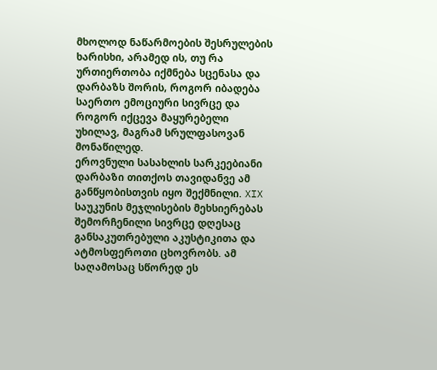მხოლოდ ნაწარმოების შესრულების ხარისხი, არამედ ის, თუ რა ურთიერთობა იქმნება სცენასა და დარბაზს შორის, როგორ იბადება საერთო ემოციური სივრცე და როგორ იქცევა მაყურებელი უხილავ, მაგრამ სრულფასოვან მონაწილედ.
ეროვნული სასახლის სარკეებიანი დარბაზი თითქოს თავიდანვე ამ განწყობისთვის იყო შექმნილი. XIX საუკუნის მეჯლისების მეხსიერებას შემორჩენილი სივრცე დღესაც განსაკუთრებული აკუსტიკითა და ატმოსფეროთი ცხოვრობს. ამ საღამოსაც სწორედ ეს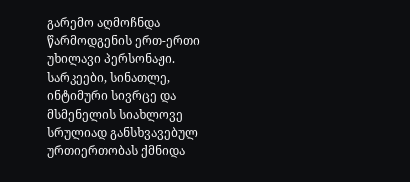გარემო აღმოჩნდა წარმოდგენის ერთ-ერთი უხილავი პერსონაჟი. სარკეები, სინათლე, ინტიმური სივრცე და მსმენელის სიახლოვე სრულიად განსხვავებულ ურთიერთობას ქმნიდა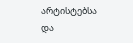არტისტებსა და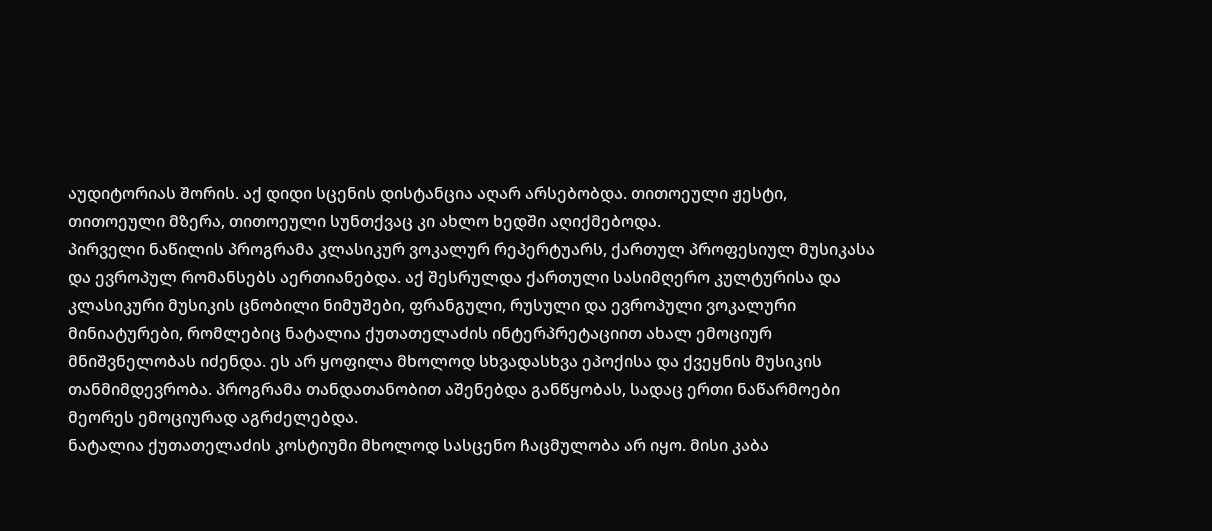აუდიტორიას შორის. აქ დიდი სცენის დისტანცია აღარ არსებობდა. თითოეული ჟესტი, თითოეული მზერა, თითოეული სუნთქვაც კი ახლო ხედში აღიქმებოდა.
პირველი ნაწილის პროგრამა კლასიკურ ვოკალურ რეპერტუარს, ქართულ პროფესიულ მუსიკასა და ევროპულ რომანსებს აერთიანებდა. აქ შესრულდა ქართული სასიმღერო კულტურისა და კლასიკური მუსიკის ცნობილი ნიმუშები, ფრანგული, რუსული და ევროპული ვოკალური მინიატურები, რომლებიც ნატალია ქუთათელაძის ინტერპრეტაციით ახალ ემოციურ მნიშვნელობას იძენდა. ეს არ ყოფილა მხოლოდ სხვადასხვა ეპოქისა და ქვეყნის მუსიკის თანმიმდევრობა. პროგრამა თანდათანობით აშენებდა განწყობას, სადაც ერთი ნაწარმოები მეორეს ემოციურად აგრძელებდა.
ნატალია ქუთათელაძის კოსტიუმი მხოლოდ სასცენო ჩაცმულობა არ იყო. მისი კაბა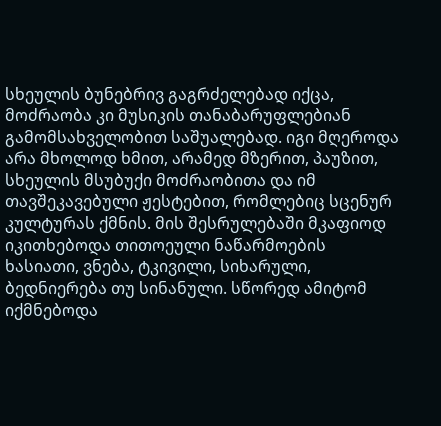სხეულის ბუნებრივ გაგრძელებად იქცა, მოძრაობა კი მუსიკის თანაბარუფლებიან გამომსახველობით საშუალებად. იგი მღეროდა არა მხოლოდ ხმით, არამედ მზერით, პაუზით, სხეულის მსუბუქი მოძრაობითა და იმ თავშეკავებული ჟესტებით, რომლებიც სცენურ კულტურას ქმნის. მის შესრულებაში მკაფიოდ იკითხებოდა თითოეული ნაწარმოების ხასიათი, ვნება, ტკივილი, სიხარული, ბედნიერება თუ სინანული. სწორედ ამიტომ იქმნებოდა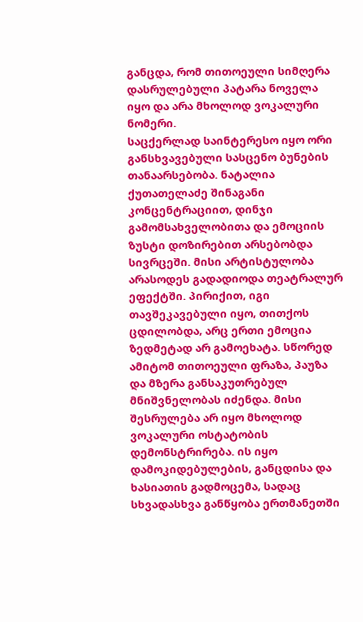განცდა, რომ თითოეული სიმღერა დასრულებული პატარა ნოველა იყო და არა მხოლოდ ვოკალური ნომერი.
საცქერლად საინტერესო იყო ორი განსხვავებული სასცენო ბუნების თანაარსებობა. ნატალია ქუთათელაძე შინაგანი კონცენტრაციით, დინჯი გამომსახველობითა და ემოციის ზუსტი დოზირებით არსებობდა სივრცეში. მისი არტისტულობა არასოდეს გადადიოდა თეატრალურ ეფექტში. პირიქით, იგი თავშეკავებული იყო, თითქოს ცდილობდა, არც ერთი ემოცია ზედმეტად არ გამოეხატა. სწორედ ამიტომ თითოეული ფრაზა, პაუზა და მზერა განსაკუთრებულ მნიშვნელობას იძენდა. მისი შესრულება არ იყო მხოლოდ ვოკალური ოსტატობის დემონსტრირება. ის იყო დამოკიდებულების, განცდისა და ხასიათის გადმოცემა, სადაც სხვადასხვა განწყობა ერთმანეთში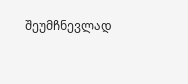შეუმჩნევლად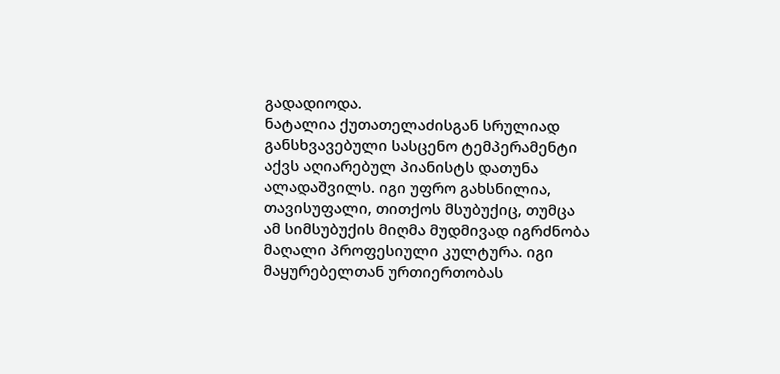გადადიოდა.
ნატალია ქუთათელაძისგან სრულიად განსხვავებული სასცენო ტემპერამენტი აქვს აღიარებულ პიანისტს დათუნა ალადაშვილს. იგი უფრო გახსნილია, თავისუფალი, თითქოს მსუბუქიც, თუმცა ამ სიმსუბუქის მიღმა მუდმივად იგრძნობა მაღალი პროფესიული კულტურა. იგი მაყურებელთან ურთიერთობას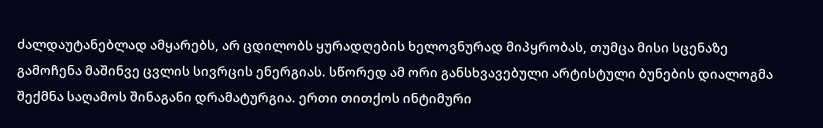ძალდაუტანებლად ამყარებს, არ ცდილობს ყურადღების ხელოვნურად მიპყრობას, თუმცა მისი სცენაზე გამოჩენა მაშინვე ცვლის სივრცის ენერგიას. სწორედ ამ ორი განსხვავებული არტისტული ბუნების დიალოგმა შექმნა საღამოს შინაგანი დრამატურგია. ერთი თითქოს ინტიმური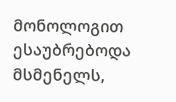მონოლოგით ესაუბრებოდა მსმენელს,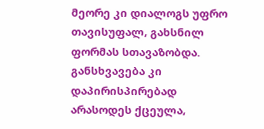მეორე კი დიალოგს უფრო თავისუფალ, გახსნილ ფორმას სთავაზობდა. განსხვავება კი დაპირისპირებად არასოდეს ქცეულა,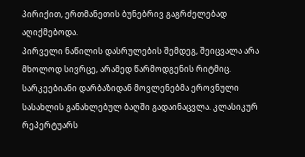პირიქით, ერთმანეთის ბუნებრივ გაგრძელებად აღიქმებოდა.
პირველი ნაწილის დასრულების შემდეგ, შეიცვალა არა მხოლოდ სივრცე, არამედ წარმოდგენის რიტმიც. სარკეებიანი დარბაზიდან მოვლენებმა ეროვნული სასახლის განახლებულ ბაღში გადაინაცვლა. კლასიკურ რეპერტუარს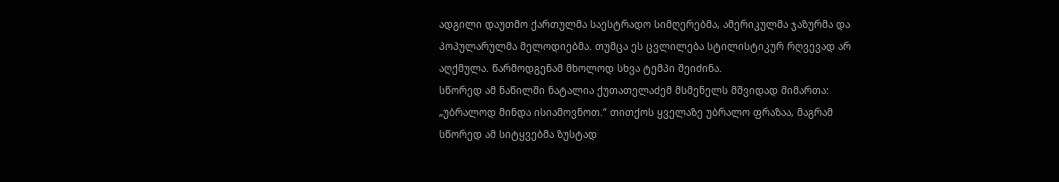ადგილი დაუთმო ქართულმა საესტრადო სიმღერებმა, ამერიკულმა ჯაზურმა და პოპულარულმა მელოდიებმა. თუმცა ეს ცვლილება სტილისტიკურ რღვევად არ აღქმულა. წარმოდგენამ მხოლოდ სხვა ტემპი შეიძინა.
სწორედ ამ ნაწილში ნატალია ქუთათელაძემ მსმენელს მშვიდად მიმართა: „უბრალოდ მინდა ისიამოვნოთ.“ თითქოს ყველაზე უბრალო ფრაზაა, მაგრამ სწორედ ამ სიტყვებმა ზუსტად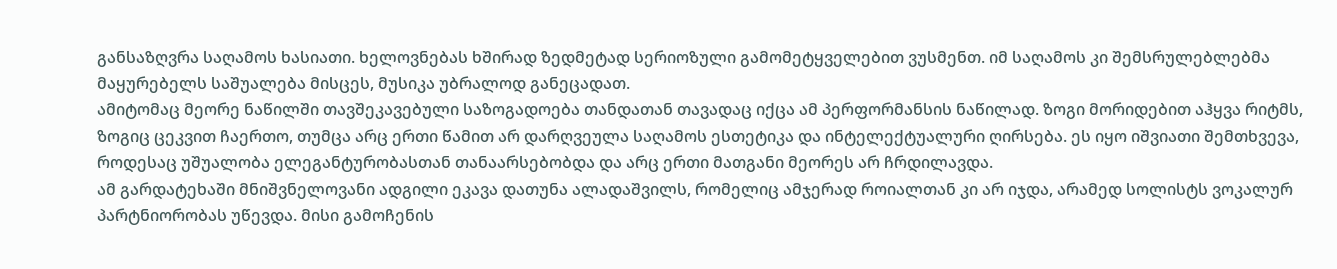განსაზღვრა საღამოს ხასიათი. ხელოვნებას ხშირად ზედმეტად სერიოზული გამომეტყველებით ვუსმენთ. იმ საღამოს კი შემსრულებლებმა მაყურებელს საშუალება მისცეს, მუსიკა უბრალოდ განეცადათ.
ამიტომაც მეორე ნაწილში თავშეკავებული საზოგადოება თანდათან თავადაც იქცა ამ პერფორმანსის ნაწილად. ზოგი მორიდებით აჰყვა რიტმს, ზოგიც ცეკვით ჩაერთო, თუმცა არც ერთი წამით არ დარღვეულა საღამოს ესთეტიკა და ინტელექტუალური ღირსება. ეს იყო იშვიათი შემთხვევა, როდესაც უშუალობა ელეგანტურობასთან თანაარსებობდა და არც ერთი მათგანი მეორეს არ ჩრდილავდა.
ამ გარდატეხაში მნიშვნელოვანი ადგილი ეკავა დათუნა ალადაშვილს, რომელიც ამჯერად როიალთან კი არ იჯდა, არამედ სოლისტს ვოკალურ პარტნიორობას უწევდა. მისი გამოჩენის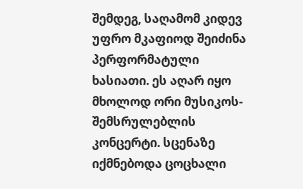შემდეგ, საღამომ კიდევ უფრო მკაფიოდ შეიძინა პერფორმატული ხასიათი. ეს აღარ იყო მხოლოდ ორი მუსიკოს-შემსრულებლის კონცერტი. სცენაზე იქმნებოდა ცოცხალი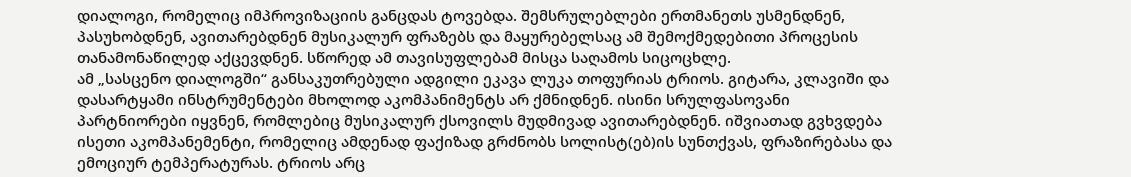დიალოგი, რომელიც იმპროვიზაციის განცდას ტოვებდა. შემსრულებლები ერთმანეთს უსმენდნენ, პასუხობდნენ, ავითარებდნენ მუსიკალურ ფრაზებს და მაყურებელსაც ამ შემოქმედებითი პროცესის თანამონაწილედ აქცევდნენ. სწორედ ამ თავისუფლებამ მისცა საღამოს სიცოცხლე.
ამ „სასცენო დიალოგში“ განსაკუთრებული ადგილი ეკავა ლუკა თოფურიას ტრიოს. გიტარა, კლავიში და დასარტყამი ინსტრუმენტები მხოლოდ აკომპანიმენტს არ ქმნიდნენ. ისინი სრულფასოვანი პარტნიორები იყვნენ, რომლებიც მუსიკალურ ქსოვილს მუდმივად ავითარებდნენ. იშვიათად გვხვდება ისეთი აკომპანემენტი, რომელიც ამდენად ფაქიზად გრძნობს სოლისტ(ებ)ის სუნთქვას, ფრაზირებასა და ემოციურ ტემპერატურას. ტრიოს არც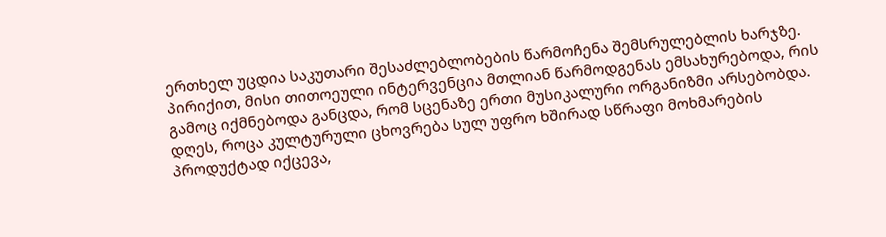ერთხელ უცდია საკუთარი შესაძლებლობების წარმოჩენა შემსრულებლის ხარჯზე. პირიქით, მისი თითოეული ინტერვენცია მთლიან წარმოდგენას ემსახურებოდა, რის გამოც იქმნებოდა განცდა, რომ სცენაზე ერთი მუსიკალური ორგანიზმი არსებობდა.
დღეს, როცა კულტურული ცხოვრება სულ უფრო ხშირად სწრაფი მოხმარების პროდუქტად იქცევა,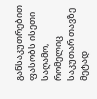განსაკუთრებით ფასობს ისეთი საღამო, რომელიც საკუთარ თავზე მეტად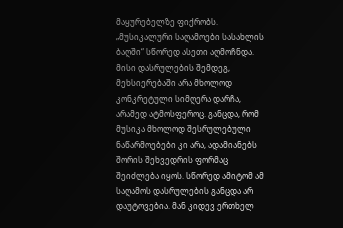მაყურებელზე ფიქრობს. „მუსიკალური საღამოები სასახლის ბაღში“ სწორედ ასეთი აღმოჩნდა. მისი დასრულების შემდეგ, მეხსიერებაში არა მხოლოდ კონკრეტული სიმღერა დარჩა, არამედ ატმოსფეროც. განცდა, რომ მუსიკა მხოლოდ შესრულებული ნაწარმოებები კი არა, ადამიანებს შორის შეხვედრის ფორმაც შეიძლება იყოს. სწორედ ამიტომ ამ საღამოს დასრულების განცდა არ დაუტოვებია. მან კიდევ ერთხელ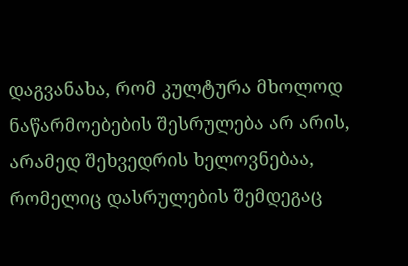დაგვანახა, რომ კულტურა მხოლოდ ნაწარმოებების შესრულება არ არის, არამედ შეხვედრის ხელოვნებაა, რომელიც დასრულების შემდეგაც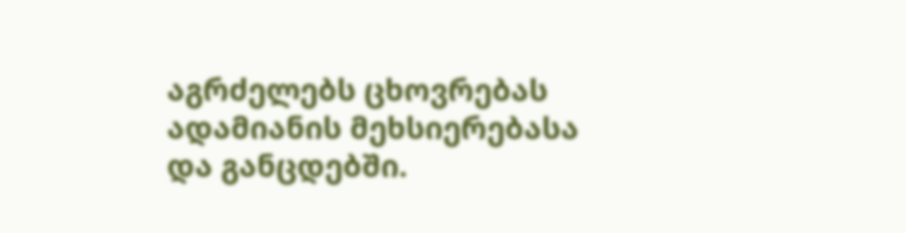აგრძელებს ცხოვრებას ადამიანის მეხსიერებასა და განცდებში.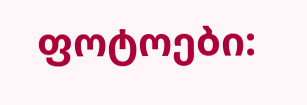ფოტოები: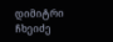დიმიტრი ჩხეიძე